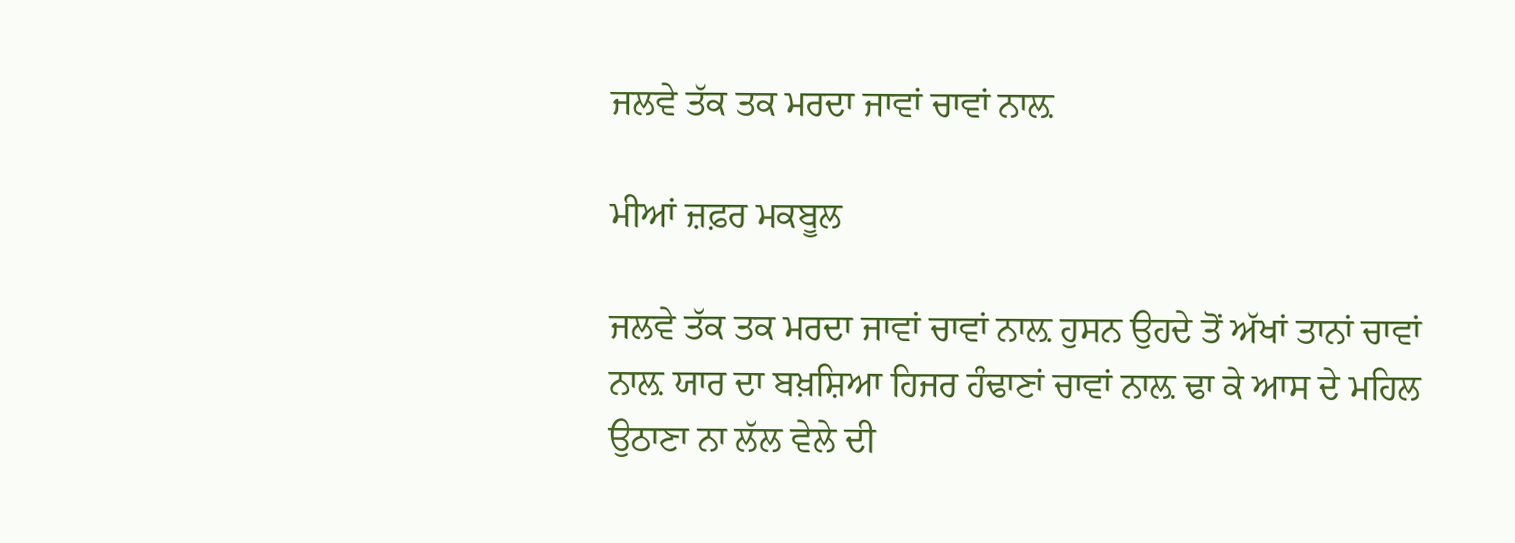ਜਲਵੇ ਤੱਕ ਤਕ ਮਰਦਾ ਜਾਵਾਂ ਚਾਵਾਂ ਨਾਲ਼

ਮੀਆਂ ਜ਼ਫ਼ਰ ਮਕਬੂਲ

ਜਲਵੇ ਤੱਕ ਤਕ ਮਰਦਾ ਜਾਵਾਂ ਚਾਵਾਂ ਨਾਲ਼ ਹੁਸਨ ਉਹਦੇ ਤੋਂ ਅੱਖਾਂ ਤਾਨਾਂ ਚਾਵਾਂ ਨਾਲ਼ ਯਾਰ ਦਾ ਬਖ਼ਸ਼ਿਆ ਹਿਜਰ ਹੰਢਾਣਾਂ ਚਾਵਾਂ ਨਾਲ਼ ਢਾ ਕੇ ਆਸ ਦੇ ਮਹਿਲ ਉਠਾਣਾ ਨਾ ਲੱਲ ਵੇਲੇ ਦੀ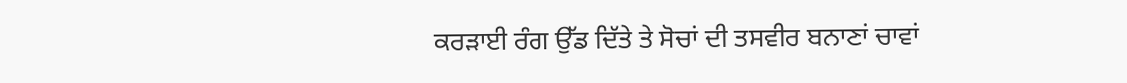ਕਰੜਾਈ ਰੰਗ ਉੱਡ ਦਿੱਤੇ ਤੇ ਸੋਚਾਂ ਦੀ ਤਸਵੀਰ ਬਨਾਣਾਂ ਚਾਵਾਂ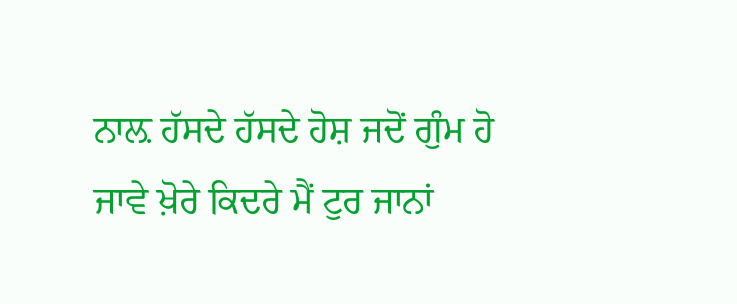ਨਾਲ਼ ਹੱਸਦੇ ਹੱਸਦੇ ਹੋਸ਼ ਜਦੋਂ ਗੁੰਮ ਹੋ ਜਾਵੇ ਖ਼ੋਰੇ ਕਿਦਰੇ ਮੈਂ ਟੁਰ ਜਾਨਾਂ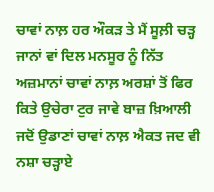ਚਾਵਾਂ ਨਾਲ਼ ਹਰ ਔਕੜ ਤੇ ਮੈਂ ਸੂਲ਼ੀ ਚੜ੍ਹ ਜਾਨਾਂ ਵਾਂ ਦਿਲ ਮਨਸੂਰ ਨੂੰ ਨਿੱਤ ਅਜ਼ਮਾਨਾਂ ਚਾਵਾਂ ਨਾਲ਼ ਅਰਸ਼ਾਂ ਤੋਂ ਫਿਰ ਕਿਤੇ ਉਚੇਰਾ ਟੁਰ ਜਾਵੇ ਬਾਜ਼ ਖ਼ਿਆਲੀ ਜਦੋਂ ਉਡਾਣਾਂ ਚਾਵਾਂ ਨਾਲ਼ ਐਕਤ ਜਦ ਵੀ ਨਸ਼ਾ ਚੜ੍ਹਾਏ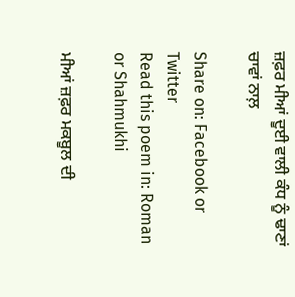ਜ਼ਫ਼ਰ ਮੀਆਂ ਦੂਈ ਵਾਲੀ ਕੰਧ ਨੂੰ ਢਾਣਾਂ ਚਾਵਾਂ ਨਾਲ਼

Share on: Facebook or Twitter
Read this poem in: Roman or Shahmukhi

ਮੀਆਂ ਜ਼ਫ਼ਰ ਮਕਬੂਲ ਦੀ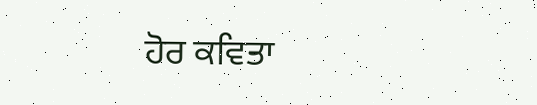ਹੋਰ ਕਵਿਤਾ